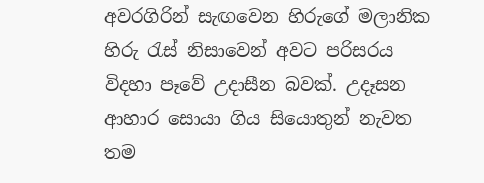අවරගිරින් සැඟවෙන හිරුගේ මලානික හිරු රැස් නිසාවෙන් අවට පරිසරය විදහා පෑවේ උදාසීන බවක්. උදෑසන ආහාර සොයා ගිය සියොතුන් නැවත තම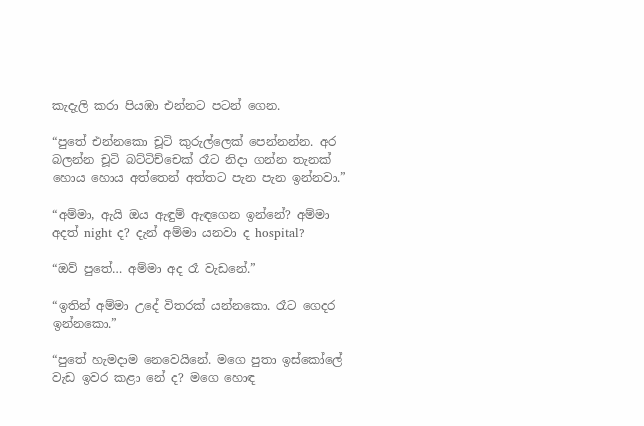කැදැලි කරා පියඹා එන්නට පටන් ගෙන.

“පුතේ එන්නකො චූටි කුරුල්ලෙක් පෙන්නන්න. අර බලන්න චූටි බට්ටිච්චෙක් රෑට නිදා ගන්න තැනක් හොය හොය අත්තෙන් අත්තට පැන පැන ඉන්නවා.”

“අම්මා, ඇයි ඔය ඇඳුම් ඇඳගෙන ඉන්නේ? අම්මා අදත් night ද? දැන් අම්මා යනවා ද hospital?

“ඔව් පුතේ… අම්මා අද රෑ වැඩනේ.”

“ඉතින් අම්මා උදේ විතරක් යන්නකො. රෑට ගෙදර ඉන්නකො.”

“පුතේ හැමදාම නෙවෙයිනේ. මගෙ පුතා ඉස්කෝලේ වැඩ ඉවර කළා නේ ද? මගෙ හොඳ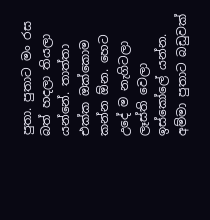පුතා. පුතාට මං රස බත් හදලා තියලා යන්නේ. තාත්තා එක්ක ඔක්කොම කන්න ඕන. හෙට උදේ ම නැගිටලා ලෑස්ති වෙලා ඉස්කෝලේ යන්න. අම්මා පුතාට බඩුවක්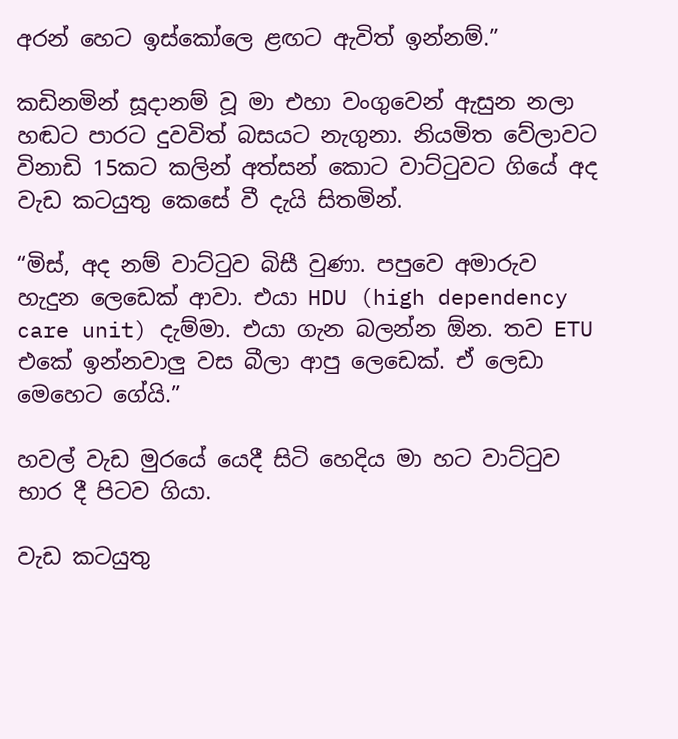අරන් හෙට ඉස්කෝලෙ ළඟට ඇවිත් ඉන්නම්.”

කඩිනමින් සූදානම් වූ මා එහා වංගුවෙන් ඇසුන නලා හඬට පාරට දුවවිත් බසයට නැගුනා. නියමිත වේලාවට විනාඩි 15කට කලින් අත්සන් කොට වාට්ටුවට ගියේ අද වැඩ කටයුතු කෙසේ වී දැයි සිතමින්.

“මිස්, අද නම් වාට්ටුව බිසී වුණා. පපුවෙ අමාරුව හැදුන ලෙඩෙක් ආවා. එයා HDU (high dependency care unit) දැම්මා. එයා ගැන බලන්න ඕන. තව ETU එකේ ඉන්නවාලු වස බීලා ආපු ලෙඩෙක්. ඒ ලෙඩා මෙහෙට ගේයි.”

හවල් වැඩ මුරයේ යෙදී සිටි හෙදිය මා හට වාට්ටුව භාර දී පිටව ගියා.

වැඩ කටයුතු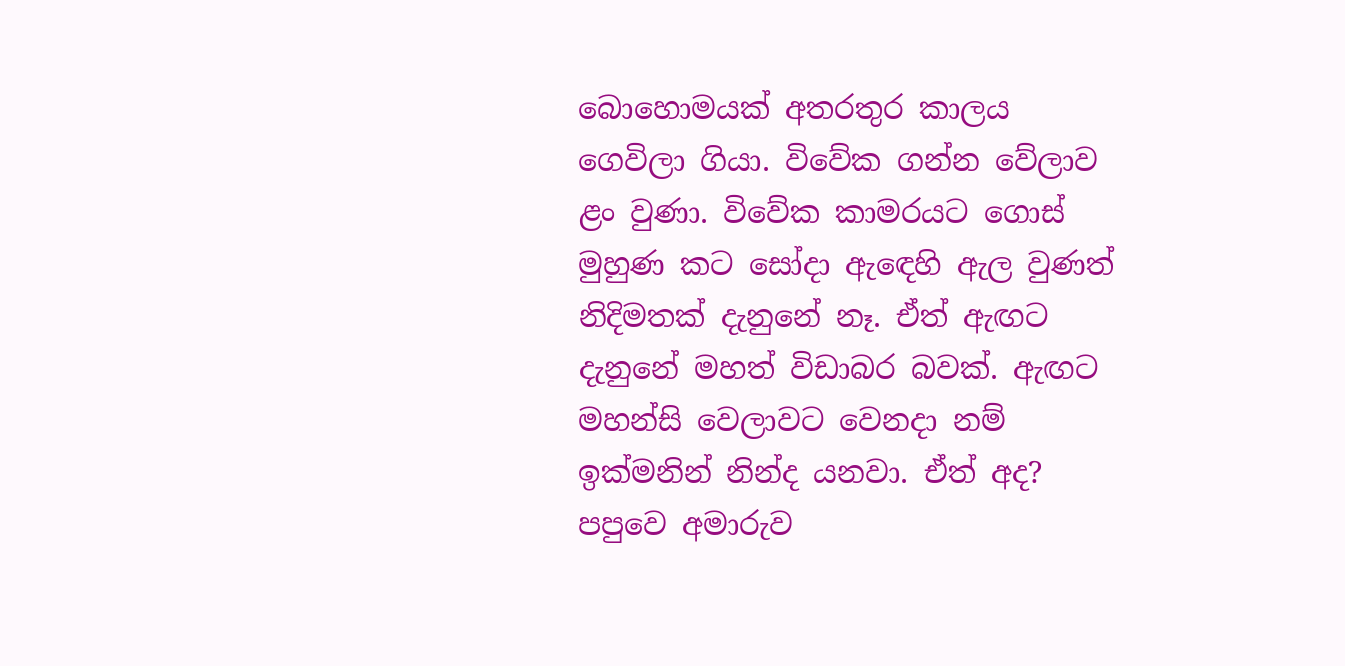බොහොමයක් අතරතුර කාලය ගෙවිලා ගියා. විවේක ගන්න වේලාව ළං වුණා. විවේක කාමරයට ගොස් මුහුණ කට සෝදා ඇඳෙහි ඇල වුණත් නිදිමතක් දැනුනේ නෑ. ඒත් ඇඟට දැනුනේ මහත් විඩාබර බවක්. ඇඟට මහන්සි වෙලාවට වෙනදා නම් ඉක්මනින් නින්ද යනවා. ඒත් අද? පපුවෙ අමාරුව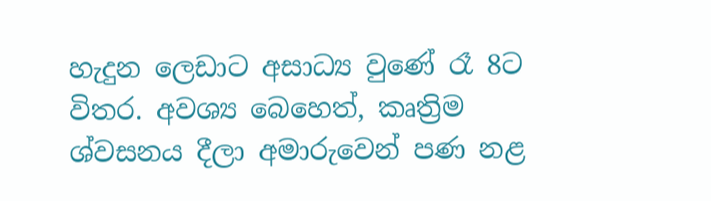හැදුන ලෙඩාට අසාධ්‍ය වුණේ රෑ 8ට විතර. අවශ්‍ය බෙහෙත්, කෘත්‍රිම ශ්වසනය දීලා අමාරුවෙන් පණ නළ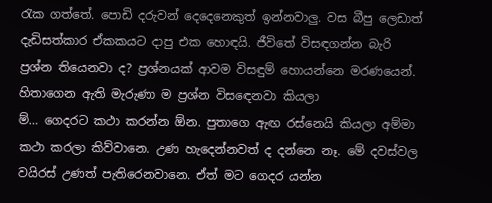රැක ගත්තේ. පොඩි දරුවන් දෙදෙනෙකුත් ඉන්නවාලු. වස බීපු ලෙඩාත් දැඩිසත්කාර ඒකකයට දාපු එක හොඳයි. ජීවිතේ විසඳගන්න බැරි ප්‍රශ්න තියෙනවා ද? ප්‍රශ්නයක් ආවම විසඳුම් හොයන්නෙ මරණයෙන්. හිතාගෙන ඇති මැරුණා ම ප්‍රශ්න විසඳෙනවා කියලා
ම්… ගෙදරට කථා කරන්න ඕන. පුතාගෙ ඇඟ රස්නෙයි කියලා අම්මා කථා කරලා කිව්වානෙ. උණ හැදෙන්නවත් ද දන්නෙ නෑ. මේ දවස්වල වයිරස් උණත් පැතිරෙනවානෙ. ඒත් මට ගෙදර යන්න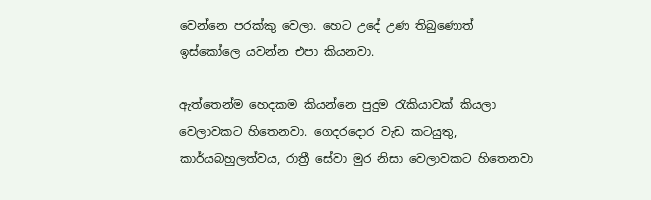වෙන්නෙ පරක්කු වෙලා. හෙට උදේ උණ තිබුණොත් ඉස්කෝලෙ යවන්න එපා කියනවා.

ඇත්තෙන්ම හෙදකම කියන්නෙ පුදුම රැකියාවක් කියලා වෙලාවකට හිතෙනවා. ගෙදරදොර වැඩ කටයුතු, කාර්යබහුලත්වය, රාත්‍රී සේවා මුර නිසා වෙලාවකට හිතෙනවා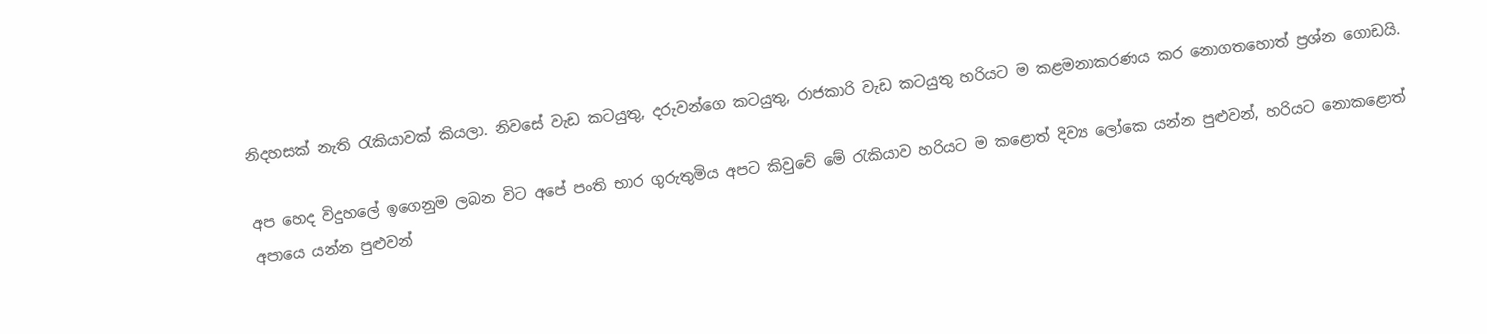නිදහසක් නැති රැකියාවක් කියලා. නිවසේ වැඩ කටයුතු, දරුවන්ගෙ කටයුතු, රාජකාරි වැඩ කටයුතු හරියට ම කළමනාකරණය කර නොගතහොත් ප්‍රශ්න ගොඩයි.

අප හෙද විදුහලේ ඉගෙනුම ලබන විට අපේ පංති භාර ගුරුතුමිය අපට කිවුවේ මේ රැකියාව හරියට ම කළොත් දිව්‍ය ලෝකෙ යන්න පුළුවන්, හරියට නොකළොත් අපායෙ යන්න පුළුවන්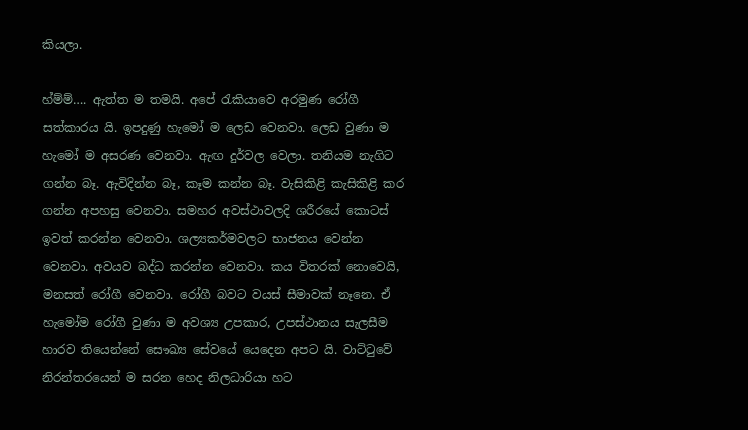කියලා.

හ්ම්ම්…. ඇත්ත ම තමයි. අපේ රැකියාවෙ අරමුණ රෝගී සත්කාරය යි. ඉපදුණු හැමෝ ම ලෙඩ වෙනවා. ලෙඩ වුණා ම හැමෝ ම අසරණ වෙනවා. ඇඟ දුර්වල වෙලා. තනියම නැගිට ගන්න බෑ. ඇවිදින්න බෑ, කෑම කන්න බෑ. වැසිකිළි කැසිකිළි කර ගන්න අපහසු වෙනවා. සමහර අවස්ථාවලදි ශරීරයේ කොටස් ඉවත් කරන්න වෙනවා. ශල්‍යකර්මවලට භාජනය වෙන්න වෙනවා. අවයව බද්ධ කරන්න වෙනවා. කය විතරක් නොවෙයි, මනසත් රෝගී වෙනවා. රෝගී බවට වයස් සීමාවක් නෑනෙ. ඒ හැමෝම රෝගී වුණා ම අවශ්‍ය උපකාර, උපස්ථානය සැලසීම හාරව තියෙන්නේ සෞඛ්‍ය සේවයේ යෙදෙන අපට යි. වාට්ටුවේ නිරන්තරයෙන් ම සරන හෙද නිලධාරියා හට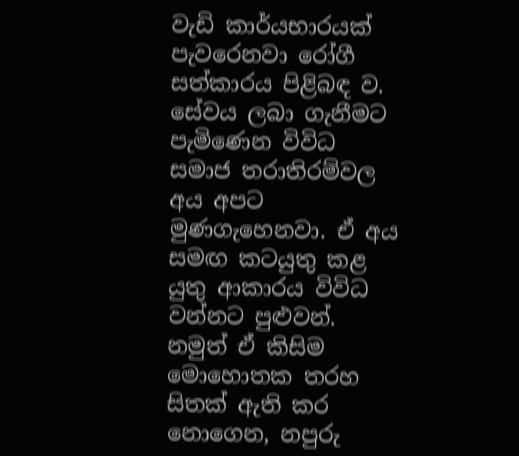වැඩි කාර්යභාරයක් පැවරෙනවා රෝගී සත්කාරය පිළිබඳ ව. සේවය ලබා ගැනීමට පැමිණෙන විවිධ සමාජ තරාතිරම්වල අය අපට මුණගැහෙනවා. ඒ අය සමඟ කටයුතු කළ යුතු ආකාරය විවිධ වන්නට පුළුවන්. නමුත් ඒ කිසිම මොහොතක තරහ සිතක් ඇති කර නොගෙන, නපුරු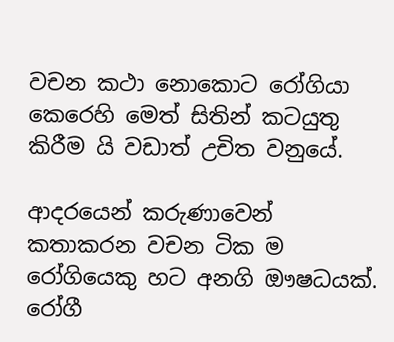වචන කථා නොකොට රෝගියා කෙරෙහි මෙත් සිතින් කටයුතු කිරීම යි වඩාත් උචිත වනුයේ.

ආදරයෙන් කරුණාවෙන් කතාකරන වචන ටික ම රෝගියෙකු හට අනගි ඖෂධයක්. රෝගී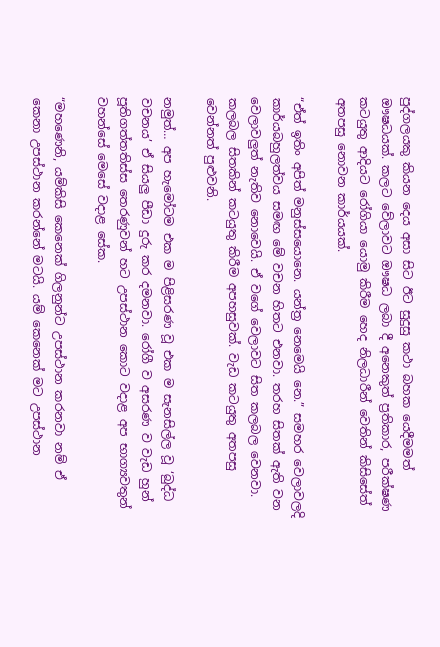පුද්ගලයකු කියන දෙය අසා සිට ඊට සුදුසු කථා බහක යෙදීමමත් ඖෂධයක්. කලට වේලාවට ඖෂධ ලබා දී අනෙකුත් ප්‍රතිකාර, පරීක්ෂණ කටයුතු ආදියට රෝගියා යොමු කිරීම හෙද නිලධාරීන් වෙතින් කිසිසේත් අතපසු නොවන කාර්යයක්.

“ඒත් ඉතිං අපිත් මනුස්සයොනෙ. යන්ත්‍ර නෙමෙයි නෙ.” සමහර වෙලාවලදි කාර්යබහුලත්වය සමඟ මේ වචන හිතට එනවා. තරහ සිතක් ඇති වන වෙලාවලුත් නැතිව නොවෙයි. ඒ වගේ වෙලාවට සිත කලබල වෙනවා. කලබල සිතකින් කටයුතු කිරීම අපහසුවක්. වැඩ කටයුතු අතපසු වෙන්නත් පුළුවනි.

නමුත්… අප හැමෝටම එක ම පිළිසරණ වූ එක ම සැනසිල්ල වූ ‘බුද්ධ වචනය’ ඒ සියලු පීඩා දුරු කර දමනවා. රෝගී ව අසරණ ව වැඩ හුන් පූතිගත්තතිස්ස තෙරණුවන් හට උපස්ථාන කොට වදාළ අප භාග්‍යවතුන් වහන්සේ මෙසේ වදාළ සේක.

“මහණෙනි, යම්කිසි කෙනෙක් ගිලනුන්ට උපස්ථාන කරනවා නම් ඒ කෙනා උපස්ථාන කරන්නේ මටයි. යම් කෙනෙක් මට උපස්ථාන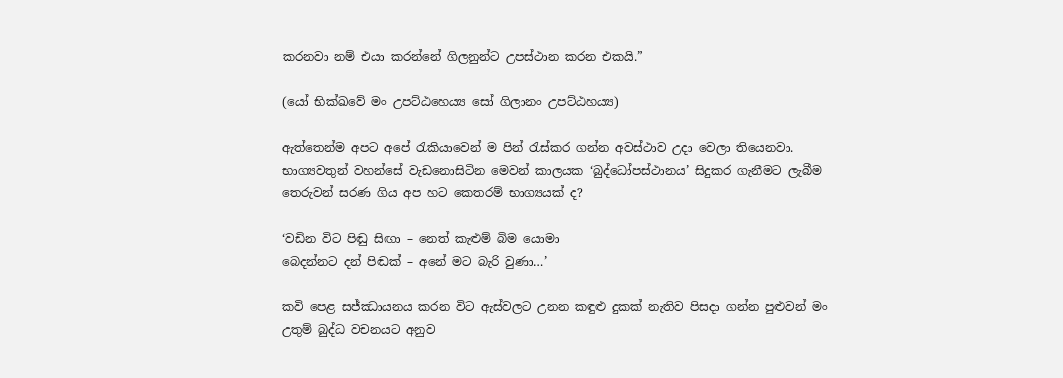කරනවා නම් එයා කරන්නේ ගිලනුන්ට උපස්ථාන කරන එකයි.”

(යෝ භික්ඛවේ මං උපට්ඨහෙය්‍ය සෝ ගිලානං උපට්ඨහය්‍ය)

ඇත්තෙන්ම අපට අපේ රැකියාවෙන් ම පින් රැස්කර ගන්න අවස්ථාව උදා වෙලා තියෙනවා. භාග්‍යවතුන් වහන්සේ වැඩනොසිටින මෙවන් කාලයක ‘බුද්ධෝපස්ථානය’ සිදුකර ගැනීමට ලැබීම තෙරුවන් සරණ ගිය අප හට කෙතරම් භාග්‍යයක් ද?

‘වඩින විට පිඬු සිඟා – නෙත් කැළුම් බිම යොමා
බෙදන්නට දන් පිඬක් – අනේ මට බැරි වුණා…’

කවි පෙළ සජ්ඣායනය කරන විට ඇස්වලට උනන කඳුළු දුකක් නැතිව පිසදා ගන්න පුළුවන් මං උතුම් බුද්ධ වචනයට අනුව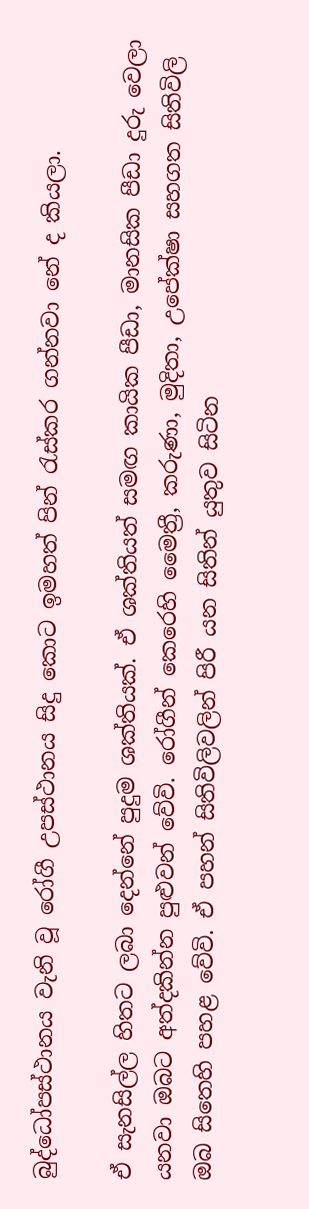බුද්ධෝපස්ථානය වැනි වූ රෝගී උපස්ථානය සිදු කොට ඉමහත් පින් රැස්කර ගන්නවා නේ ද කියලා.

ඒ සැනසිල්ල හිතට ලබා දෙන්නේ පුදුම ශක්තියක්. ඒ ශක්තියත් සමඟ කායික පීඩා, මානසික පීඩා දුරු වෙලා යනවා ඔබට අත්දකින්න පුළුවන් වේවි. රෝගීන් කෙරෙහි මෛත්‍රී, කරුණා, මුදිතා, උපේක්ෂා සහගත සිතිවිලි ඔබ සිතෙහි පහළ වේවි. ඒ පහන් සිතිවිලිවලින් පිරී යන සිතින් යුතුව සිටින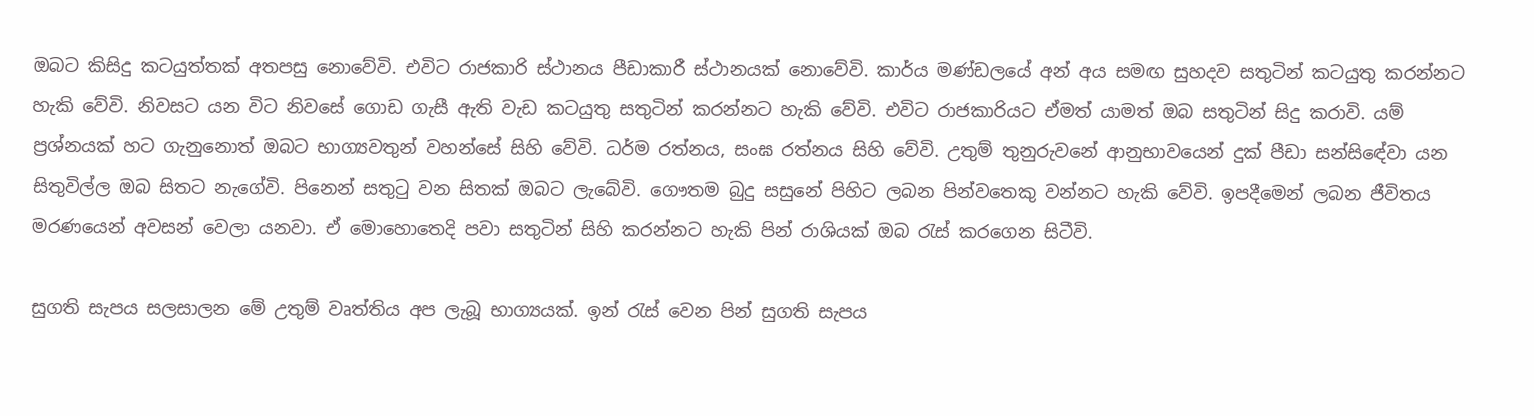ඔබට කිසිදු කටයුත්තක් අතපසු නොවේවි. එවිට රාජකාරි ස්ථානය පීඩාකාරී ස්ථානයක් නොවේවි. කාර්ය මණ්ඩලයේ අන් අය සමඟ සුහදව සතුටින් කටයුතු කරන්නට හැකි වේවි. නිවසට යන විට නිවසේ ගොඩ ගැසී ඇති වැඩ කටයුතු සතුටින් කරන්නට හැකි වේවි. එවිට රාජකාරියට ඒමත් යාමත් ඔබ සතුටින් සිදු කරාවි. යම් ප්‍රශ්නයක් හට ගැනුනොත් ඔබට භාග්‍යවතුන් වහන්සේ සිහි වේවි. ධර්ම රත්නය, සංඝ රත්නය සිහි වේවි. උතුම් තුනුරුවනේ ආනුභාවයෙන් දුක් පීඩා සන්සිඳේවා යන සිතුවිල්ල ඔබ සිතට නැගේවි. පිනෙන් සතුටු වන සිතක් ඔබට ලැබේවි. ගෞතම බුදු සසුනේ පිහිට ලබන පින්වතෙකු වන්නට හැකි වේවි. ඉපදීමෙන් ලබන ජීවිතය මරණයෙන් අවසන් වෙලා යනවා. ඒ මොහොතෙදි පවා සතුටින් සිහි කරන්නට හැකි පින් රාශියක් ඔබ රැස් කරගෙන සිටීවි.

සුගති සැපය සලසාලන මේ උතුම් වෘත්තිය අප ලැබූ භාග්‍යයක්. ඉන් රැස් වෙන පින් සුගති සැපය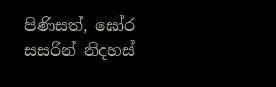පිණිසත්, ඝෝර සසරින් නිදහස්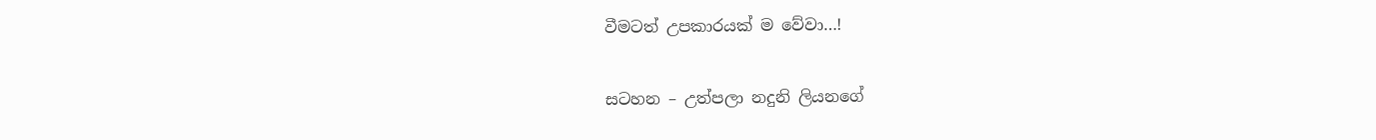වීමටත් උපකාරයක් ම වේවා…!

සටහන – උත්පලා නදුනි ලියනගේ